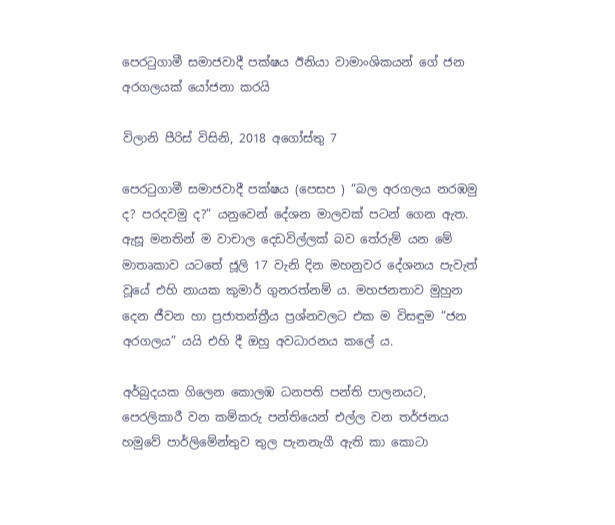පෙරටුගාමී සමාජවාදී පක්ෂය ඊනියා වාමාංශිකයන් ගේ ජන අරගලයක් යෝජනා කරයි

විලානි පීරිස් විසිනි, 2018 අගෝස්තු 7

පෙරටුගාමී සමාජවාදී පක්ෂය (පෙසප ) “බල අරගලය නරඹමු ද? පරදවමු ද?” යනුවෙන් දේශන මාලවක් පටන් ගෙන ඇත. ඇසූ මනතින් ම වාචාල දෙඩවිල්ලක් බව තේරුම් යන මේ මාතෘකාව යටතේ ජූලි 17 වැනි දින මහනුවර දේශනය පැවැත් වූයේ එහි නායක කුමාර් ගුනරත්නම් ය. මහජනතාව මුහුන දෙන ජීවන හා ප්‍රජාතන්ත්‍රීය ප්‍රශ්නවලට එක ම විසඳුම “ජන අරගලය” යයි එහි දී ඔහු අවධාරනය කලේ ය.

අර්බුදයක ගිලෙන කොලඹ ධනපති පන්ති පාලනයට, පෙරලිකාරී වන කම්කරු පන්තියෙන් එල්ල වන තර්ජනය හමුවේ පාර්ලිමේන්තුව තුල පැනනැගී ඇති කා කොටා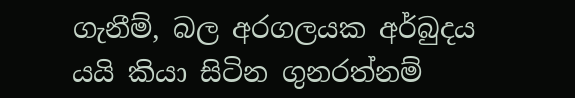ගැනීම්, බල අරගලයක අර්බුදය යයි කියා සිටින ගුනරත්නම්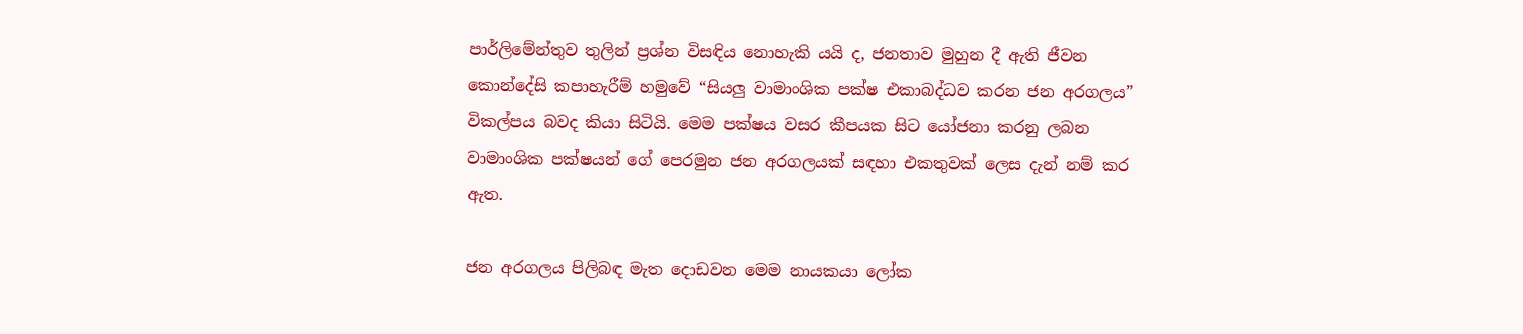පාර්ලිමේන්තුව තුලින් ප්‍රශ්න විසඳිය නොහැකි යයි ද, ජනතාව මුහුන දී ඇති ජීවන කොන්දේසි කපාහැරීම් හමුවේ “සියලු වාමාංශික පක්ෂ එකාබද්ධව කරන ජන අරගලය” විකල්පය බවද කියා සිටියි. මෙම පක්ෂය වසර කීපයක සිට යෝජනා කරනු ලබන වාමාංශික පක්ෂයන් ගේ පෙරමුන ජන අරගලයක් සඳහා එකතුවක් ලෙස දැන් නම් කර ඇත.

ජන අරගලය පිලිබඳ මැත දොඩවන මෙම නායකයා ලෝක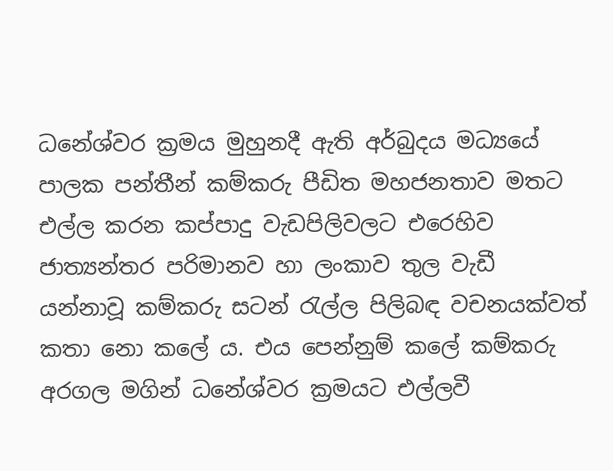ධනේශ්වර ක්‍රමය මුහුනදී ඇති අර්බුදය මධ්‍යයේ පාලක පන්තීන් කම්කරු පීඩිත මහජනතාව මතට එල්ල කරන කප්පාදු වැඩපිලිවලට එරෙහිව ජාත්‍යන්තර පරිමානව හා ලංකාව තුල වැඩී යන්නාවූ කම්කරු සටන් රැල්ල පිලිබඳ වචනයක්වත් කතා නො කලේ ය. එය පෙන්නුම් කලේ කම්කරු අරගල මගින් ධනේශ්වර ක්‍රමයට එල්ලවී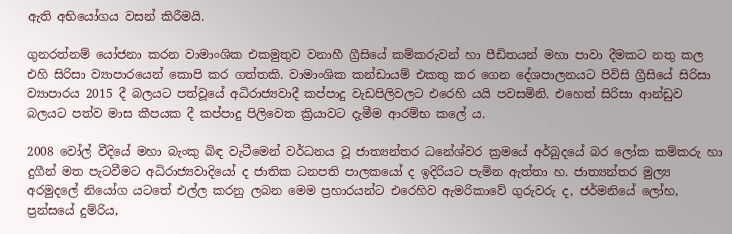ඇති අභියෝගය වසන් කිරීමයි.

ගුනරත්නම් යෝජනා කරන වාමාංශික එකමුතුව වනාහී ග්‍රීසියේ කම්කරුවන් හා පීඩිතයන් මහා පාවා දීමකට නතු කල එහි සිරිසා ව්‍යාපාරයෙන් කොපි කර ගත්තකි. වාමාංශික කන්ඩායම් එකතු කර ගෙන දේශපාලනයට පිවිසි ග්‍රීසියේ සිරිසා ව්‍යාපාරය 2015 දී බලයට පත්වූයේ අධිරාජ්‍යවාදී කප්පාදු වැඩපිලිවලට එරෙහි යයි පවසමිනි. එහෙත් සිරිසා ආන්ඩුව බලයට පත්ව මාස කීපයක දී කප්පාදු පිලිවෙත ක්‍රියාවට දැමීම ආරම්භ කලේ ය.

2008 වෝල් වීදියේ මහා බැංකු බිඳ වැටීමෙන් වර්ධනය වූ ජාත්‍යන්තර ධනේශ්වර ක්‍රමයේ අර්බුදයේ බර ලෝක කම්කරු හා දුගීන් මත පැටවීමට අධිරාජ්‍යවාදියෝ ද ජාතික ධනපති පාලකයෝ ද ඉදිරියට පැමින ඇත්තා හ. ජාත්‍යන්තර මුල්‍ය අරමුදලේ නියෝග යටතේ එල්ල කරනු ලබන මෙම ප්‍රහාරයන්ට එරෙහිව ඇමරිකාවේ ගුරුවරු ද, ජර්මනියේ ලෝහ, ප්‍රන්සයේ දුම්රිය,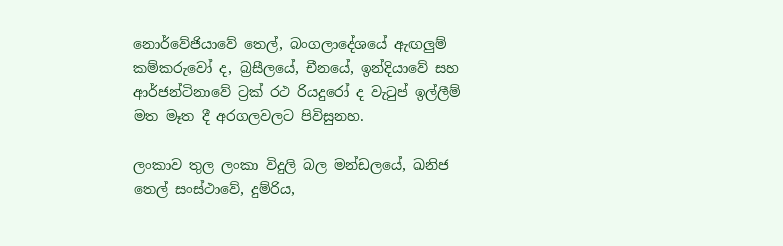නොර්වේජියාවේ තෙල්, බංගලාදේශයේ ඇඟලුම් කම්කරුවෝ ද, බ්‍රසීලයේ, චීනයේ, ඉන්දියාවේ සහ ආර්ජන්ටිනාවේ ට්‍රක් රථ රියදුරෝ ද වැටුප් ඉල්ලීම් මත මෑත දී අරගලවලට පිවිසුනහ.

ලංකාව තුල ලංකා විදුලි බල මන්ඩලයේ, ඛනිජ තෙල් සංස්ථාවේ, දුම්රිය,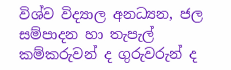විශ්ව විද්‍යාල අනධ්‍යන, ජල සම්පාදන හා තැපැල් කම්කරුවන් ද ගුරුවරුන් ද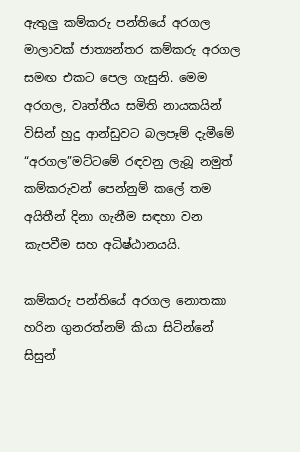ඇතුලු කම්කරු පන්තියේ අරගල මාලාවක් ජාත්‍යන්තර කම්කරු අරගල සමඟ එකට පෙල ගැසුනි. මෙම අරගල, වෘත්තීය සමිති නායකයින් විසින් හුදු ආන්ඩුවට බලපෑම් දැමීමේ “අරගල”මට්ටමේ රඳවනු ලැබූ නමුත් කම්කරුවන් පෙන්නුම් කලේ තම අයිතීන් දිනා ගැනීම සඳහා වන කැපවීම සහ අධිෂ්ඨානයයි.

කම්කරු පන්තියේ අරගල නොතකා හරින ගුනරත්නම් කියා සිටින්නේ සිසුන්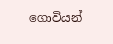ගොවියන්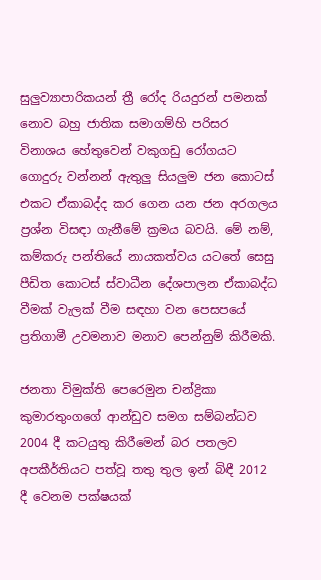සුලුව්‍යාපාරිකයන් ත්‍රී රෝද රියදුරන් පමනක් නොව බහු ජාතික සමාගම්හි පරිසර විනාශය හේතුවෙන් වකුගඩු රෝගයට ගොදුරු වන්නන් ඇතුලු සියලුම ජන කොටස් එකට ඒකාබද්ද කර ගෙන යන ජන අරගලය ප්‍රශ්න විසඳා ගැනීමේ ක්‍රමය බවයි. මේ නම්, කම්කරු පන්තියේ නායකත්වය යටතේ සෙසු පීඩිත කොටස් ස්වාධීන දේශපාලන ඒකාබද්ධ වීමක් වැලක් වීම සඳහා වන පෙසපයේ ප්‍රතිගාමී උවමනාව මනාව පෙන්නුම් කිරීමකි.

ජනතා විමුක්ති පෙරෙමුන චන්ද්‍රිකා කුමාරතුංගගේ ආන්ඩුව සමග සම්බන්ධව 2004 දී කටයුතු කිරීමෙන් බර පතලව අපකීර්තියට පත්වූ තතු තුල ඉන් බිඳී 2012 දී වෙනම පක්ෂයක්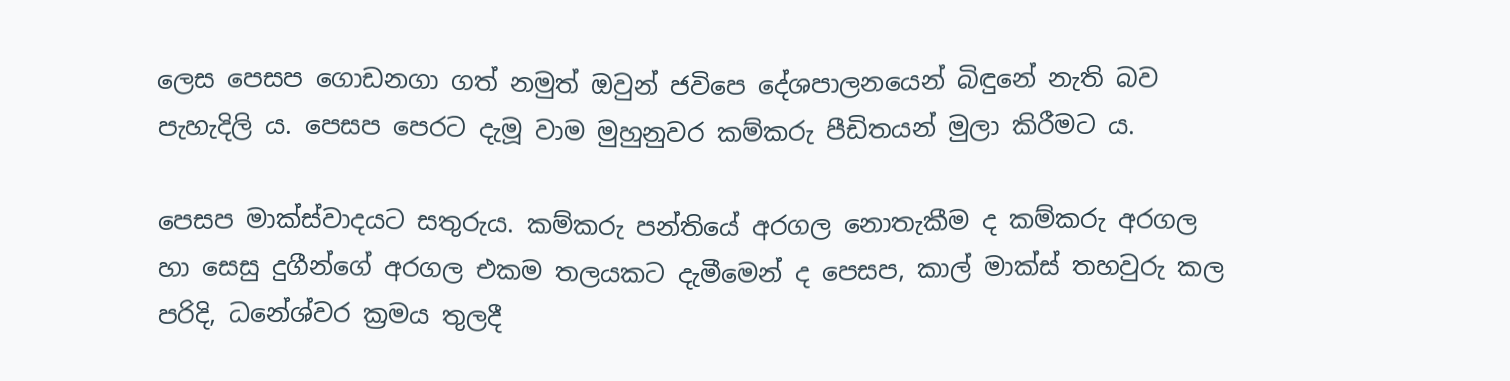ලෙස පෙසප ගොඩනගා ගත් නමුත් ඔවුන් ජවිපෙ දේශපාලනයෙන් බිඳුනේ නැති බව පැහැදිලි ය. පෙසප පෙරට දැමූ වාම මුහුනුවර කම්කරු පීඩිතයන් මුලා කිරීමට ය.

පෙසප මාක්ස්වාදයට සතුරුය. කම්කරු පන්තියේ අරගල නොතැකීම ද කම්කරු අරගල හා සෙසු දුගීන්ගේ අරගල එකම තලයකට දැමීමෙන් ද පෙසප, කාල් මාක්ස් තහවුරු කල පරිදි, ධනේශ්වර ක්‍රමය තුලදී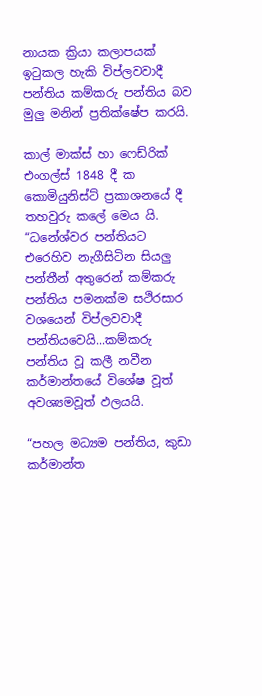නායක ක්‍රියා කලාපයක් ඉටුකල හැකි විප්ලවවාදී පන්තිය කම්කරු පන්තිය බව මුලු මනින් ප්‍රතික්ෂේප කරයි.

කාල් මාක්ස් හා ෆෙඩ්රික් එංගල්ස් 1848 දී ක කොමියුනිස්ට් ප්‍රකාශනයේ දී තහවුරු කලේ මෙය යි. “ධනේශ්වර පන්තියට එරෙහිව නැගීසිටින සියලු පන්තීන් අතුරෙන් කම්කරු පන්තිය පමනක්ම සථිරසාර වශයෙන් විප්ලවවාදී පන්තියවෙයි...කම්කරු පන්තිය වූ කලී නවීන කර්මාන්තයේ විශේෂ වූත් අවශ්‍යමවූත් ඵලයයි.

“පහල මධ්‍යම පන්තිය, කුඩා කර්මාන්ත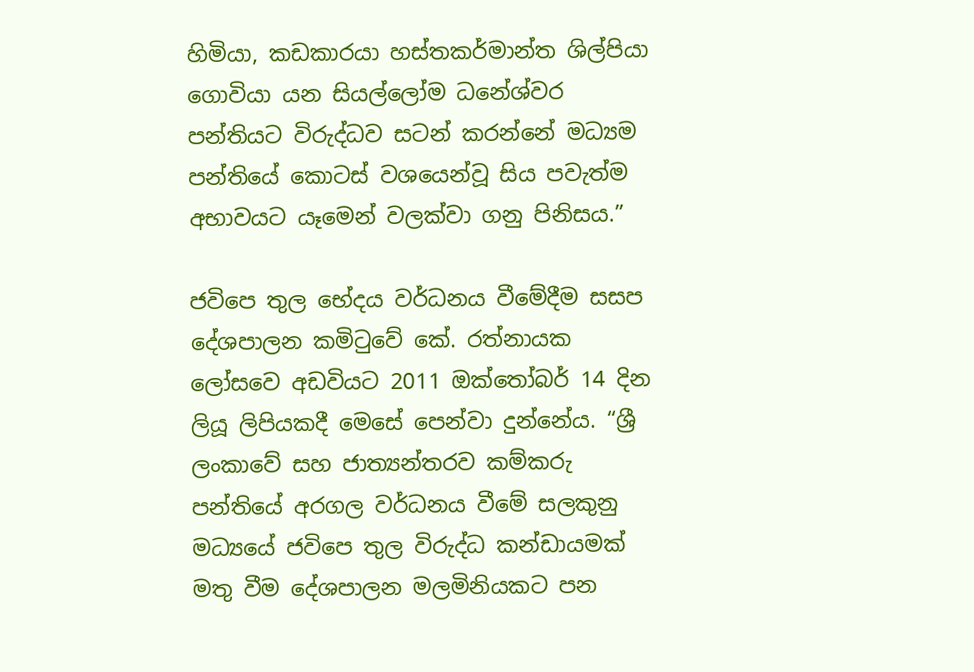හිමියා, කඩකාරයා හස්තකර්මාන්ත ශිල්පියා ගොවියා යන සියල්ලෝම ධනේශ්වර පන්තියට විරුද්ධව සටන් කරන්නේ මධ්‍යම පන්තියේ කොටස් වශයෙන්වූ සිය පවැත්ම අභාවයට යෑමෙන් වලක්වා ගනු පිනිසය.”

ජවිපෙ තුල භේදය වර්ධනය වීමේදීම සසප දේශපාලන කමිටුවේ කේ. රත්නායක ලෝසවෙ අඩවියට 2011 ඔක්තෝබර් 14 දින ලියූ ලිපියකදී මෙසේ පෙන්වා දුන්නේය. “ශ්‍රී ලංකාවේ සහ ජාත්‍යන්තරව කම්කරු පන්තියේ අරගල වර්ධනය වීමේ සලකුනු මධ්‍යයේ ජවිපෙ තුල විරුද්ධ කන්ඩායමක් මතු වීම දේශපාලන මලමිනියකට පන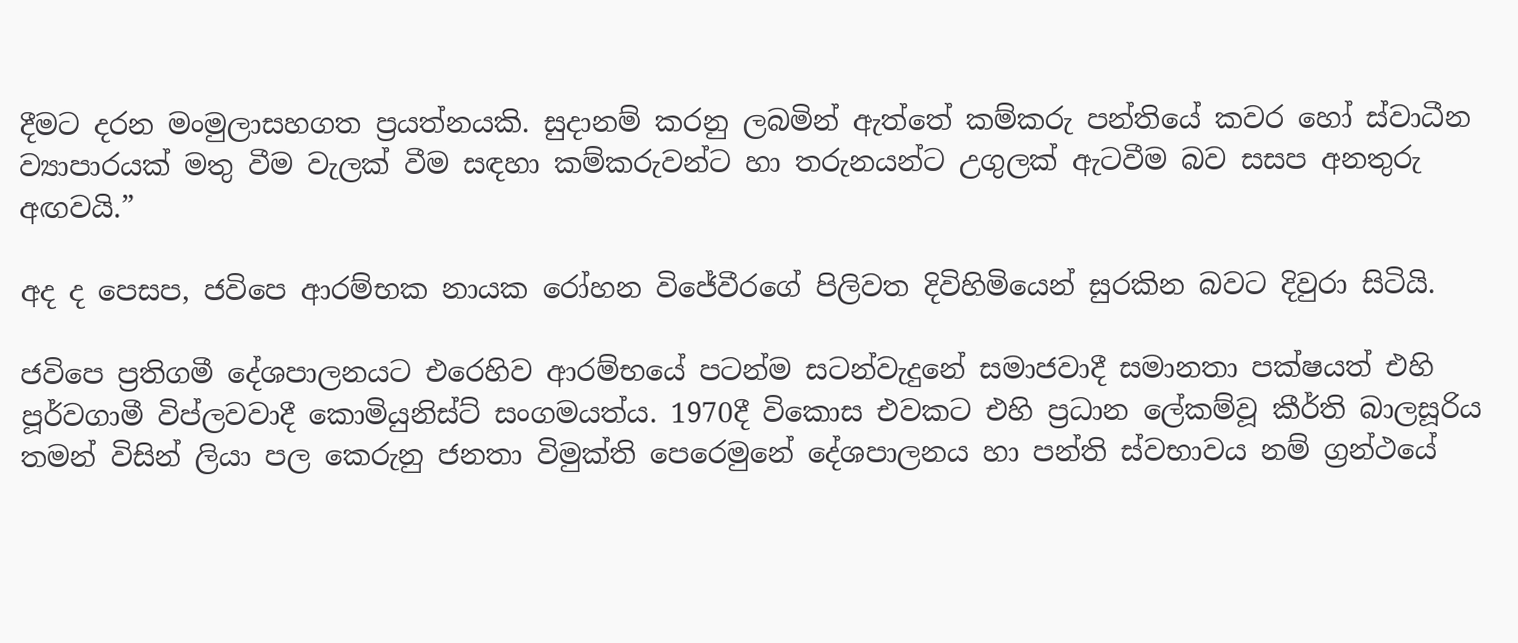දීමට දරන මංමුලාසහගත ප්‍රයත්නයකි. සුදානම් කරනු ලබමින් ඇත්තේ කම්කරු පන්තියේ කවර හෝ ස්වාධීන ව්‍යාපාරයක් මතු වීම වැලක් වීම සඳහා කම්කරුවන්ට හා තරුනයන්ට උගුලක් ඇටවීම බව සසප අනතුරු අඟවයි.”

අද ද පෙසප, ජවිපෙ ආරම්භක නායක රෝහන විජේවීරගේ පිලිවත දිවිහිමියෙන් සුරකින බවට දිවුරා සිටියි.

ජවිපෙ ප්‍රතිගමී දේශපාලනයට එරෙහිව ආරම්භයේ පටන්ම සටන්වැදුනේ සමාජවාදී සමානතා පක්ෂයත් එහි පූර්වගාමී විප්ලවවාදී කොමියුනිස්ට් සංගමයත්ය. 1970දී විකොස එවකට එහි ප්‍රධාන ලේකම්වූ කීර්ති බාලසූරිය තමන් විසින් ලියා පල කෙරුනු ජනතා විමුක්ති පෙරෙමුනේ දේශපාලනය හා පන්ති ස්වභාවය නම් ග්‍රන්ථයේ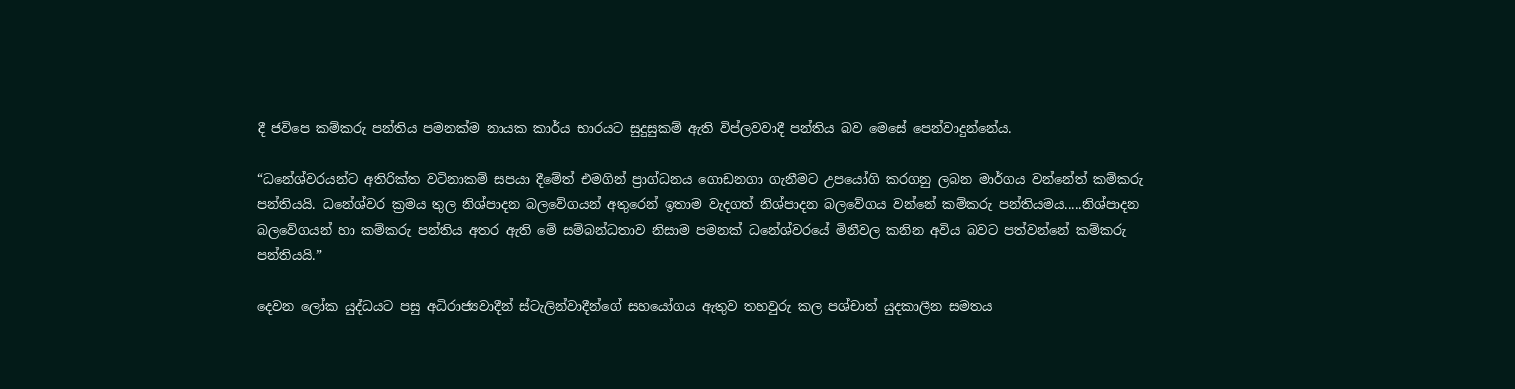දී ජවිපෙ කම්කරු පන්තිය පමනක්ම නායක කාර්ය භාරයට සුදුසුකම් ඇති විප්ලවවාදී පන්තිය බව මෙසේ පෙන්වාදුන්නේය.

“ධනේශ්වරයන්ට අතිරික්ත වටිනාකම් සපයා දීමේත් එමගින් ප්‍රාග්ධනය ගොඩනගා ගැනීමට උපයෝගි කරගනු ලබන මාර්ගය වන්නේත් කම්කරු පන්තියයි. ධනේශ්වර ක්‍රමය තුල නිශ්පාදන බලවේගයන් අතුරෙන් ඉතාම වැදගත් නිශ්පාදන බලවේගය වන්නේ කම්කරු පන්තියමය.....නිශ්පාදන බලවේගයන් හා කම්කරු පන්තිය අතර ඇති මේ සම්බන්ධතාව නිසාම පමනක් ධනේශ්වරයේ මිනීවල කනින අවිය බවට පත්වන්නේ කම්කරු පන්තියයි.”

දෙවන ලෝක යුද්ධයට පසු අධිරාජ්‍යවාදීන් ස්ටැලින්වාදීන්ගේ සහයෝගය ඇතුව තහවුරු කල පශ්චාත් යුදකාලීන සමතය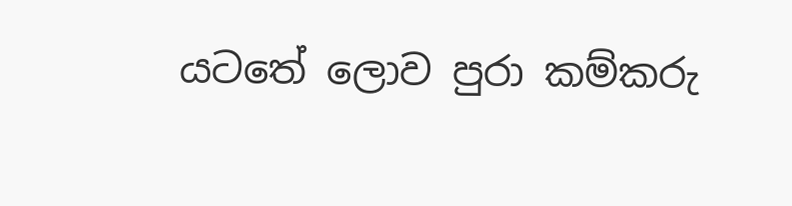යටතේ ලොව පුරා කම්කරු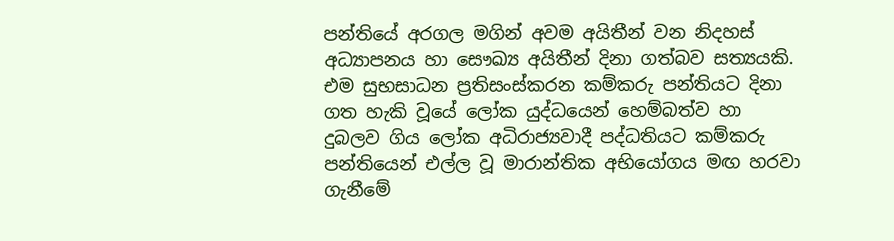පන්තියේ අරගල මගින් අවම අයිතීන් වන නිදහස් අධ්‍යාපනය හා සෞඛ්‍ය අයිතීන් දිනා ගත්බව සත්‍යයකි. එම සුභසාධන ප්‍රතිසංස්කරන කම්කරු පන්තියට දිනා ගත හැකි වූයේ ලෝක යුද්ධයෙන් හෙම්බත්ව හා දුබලව ගිය ලෝක අධිරාජ්‍යවාදී පද්ධතියට කම්කරු පන්තියෙන් එල්ල වූ මාරාන්තික අභියෝගය මඟ හරවා ගැනීමේ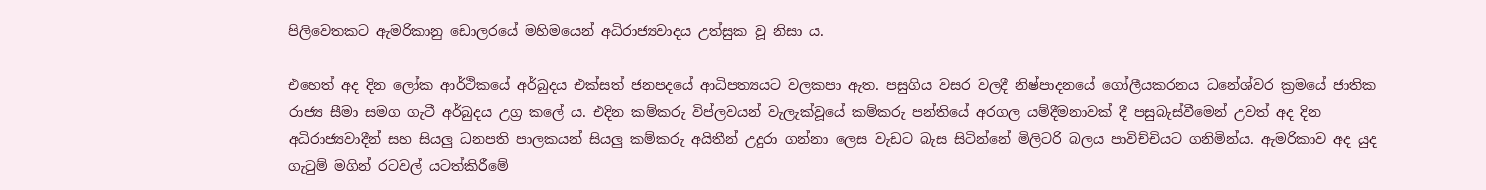පිලිවෙතකට ඇමරිකානු ඩොලරයේ මහිමයෙන් අධිරාජ්‍යවාදය උත්සුක වූ නිසා ය.

එහෙත් අද දින ලෝක ආර්ථිකයේ අර්බුදය එක්සත් ජනපදයේ ආධිපත්‍යයට වලකපා ඇත. පසුගිය වසර වලදී නිෂ්පාදනයේ ගෝලීයකරනය ධනේශ්වර ක්‍රමයේ ජාතික රාජ්‍ය සීමා සමග ගැටී අර්බුදය උග්‍ර කලේ ය. එදින කම්කරු විප්ලවයන් වැලැක්වූයේ කම්කරු පන්තියේ අරගල යම්දීමනාවක් දී පසුබැස්වීමෙන් උවත් අද දින අධිරාජ්‍යවාදීන් සහ සියලු ධනපති පාලකයන් සියලු කම්කරු අයිතීන් උදුරා ගන්නා ලෙස වැඩට බැස සිටින්නේ මිලිටරි බලය පාවිච්චියට ගනිමින්ය. ඇමරිකාව අද යුද ගැටුම් මගින් රටවල් යටත්කිරීමේ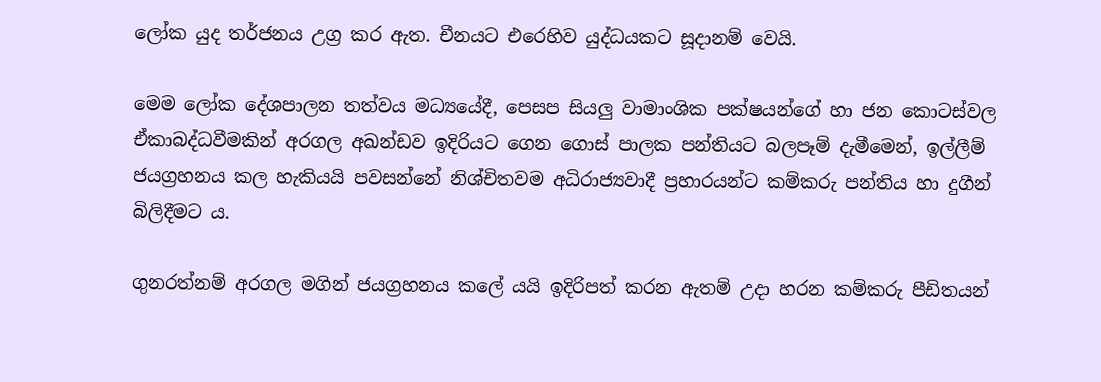ලෝක යුද තර්ජනය උග්‍ර කර ඇත. චීනයට එරෙහිව යුද්ධයකට සූදානම් වෙයි.

මෙම ලෝක දේශපාලන තත්වය මධ්‍යයේදී, පෙසප සියලු වාමාංශික පක්ෂයන්ගේ හා ජන කොටස්වල ඒකාබද්ධවීමකින් අරගල අඛන්ඩව ඉදිරියට ගෙන ගොස් පාලක පන්තියට බලපෑම් දැමීමෙන්, ඉල්ලීම් ජයග්‍රහනය කල හැකියයි පවසන්නේ නිශ්චිතවම අධිරාජ්‍යවාදී ප්‍රහාරයන්ට කම්කරු පන්තිය හා දුගීන් බිලිදීමට ය.

ගුනරත්නම් අරගල මගින් ජයග්‍රහනය කලේ යයි ඉදිරිපත් කරන ඇතම් උදා හරන කම්කරු පීඩිතයන්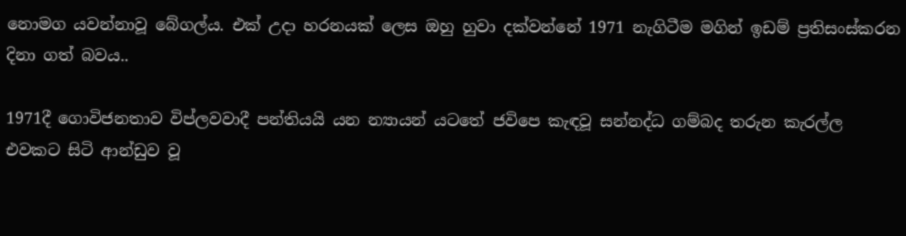නොමග යවන්නාවූ බේගල්ය. එක් උදා හරනයක් ලෙස ඔහු හුවා දක්වන්නේ 1971 නැගිටීම මගින් ඉඩම් ප්‍රතිසංස්කරන දිනා ගත් බවය..

1971දී ගොවිජනතාව විප්ලවවාදී පන්තියයි යන න්‍යායන් යටතේ ජවිපෙ කැඳවූ සන්නද්ධ ගම්බද තරුන කැරල්ල එවකට සිටි ආන්ඩුව වූ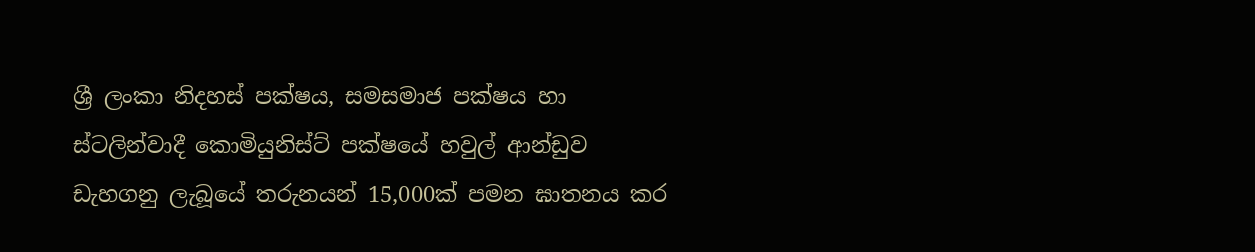ශ්‍රී ලංකා නිදහස් පක්ෂය, සමසමාජ පක්ෂය හා ස්ටලින්වාදී කොමියුනිස්ට් පක්ෂයේ හවුල් ආන්ඩුව ඩැහගනු ලැබූයේ තරුනයන් 15,000ක් පමන ඝාතනය කර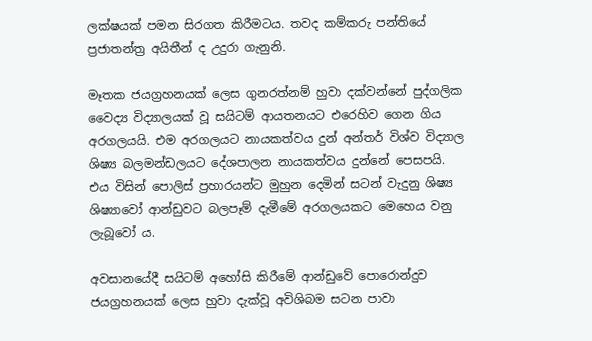ලක්ෂයක් පමන සිරගත කිරීමටය. තවද කම්කරු පන්තියේ ප්‍රජාතන්ත්‍ර අයිතීන් ද උදුරා ගැනුනි.

මෑතක ජයග්‍රහනයක් ලෙස ගුනරත්නම් හුවා දක්වන්නේ පුද්ගලික වෛද්‍ය විද්‍යාලයක් වූ සයිටම් ආයතනයට එරෙහිව ගෙන ගිය අරගලයයි. එම අරගලයට නායකත්වය දුන් අන්තර් විශ්ව විද්‍යාල ශිෂ්‍ය බලමන්ඩලයට දේශපාලන නායකත්වය දුන්නේ පෙසපයි. එය විසින් පොලිස් ප්‍රහාරයන්ට මුහුන දෙමින් සටන් වැදුනු ශිෂ්‍ය ශිෂ්‍යාවෝ ආන්ඩුවට බලපෑම් දැමීමේ අරගලයකට මෙහෙය වනු ලැබූවෝ ය.

අවසානයේදී සයිටම් අහෝසි කිරීමේ ආන්ඩුවේ පොරොන්දුව ජයග්‍රහනයක් ලෙස හුවා දැක්වූ අවිශිබම සටන පාවා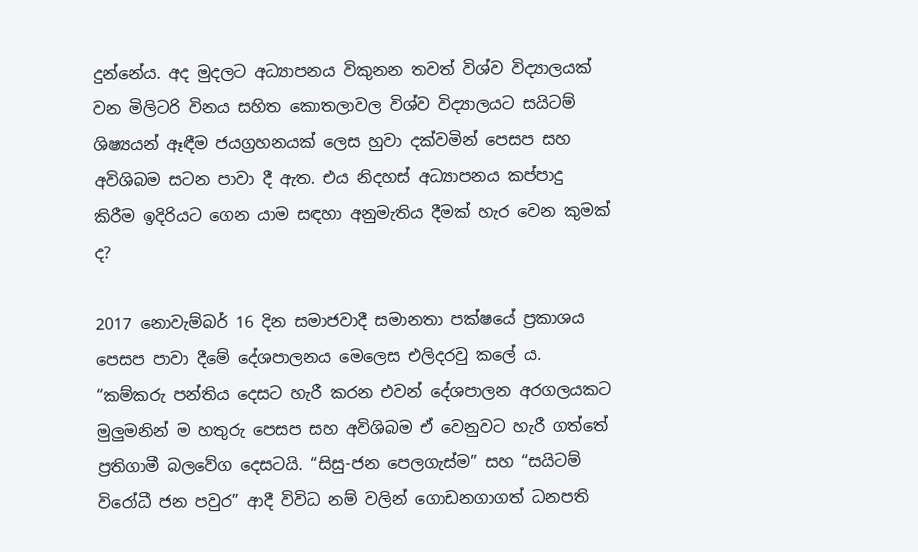දුන්නේය. අද මුදලට අධ්‍යාපනය විකුනන තවත් විශ්ව විද්‍යාලයක් වන මිලිටරි විනය සහිත කොතලාවල විශ්ව විද්‍යාලයට සයිටම් ශිෂ්‍යයන් ඈඳීම ජයග්‍රහනයක් ලෙස හුවා දක්වමින් පෙසප සහ අවිශිබම සටන පාවා දී ඇත. එය නිදහස් අධ්‍යාපනය කප්පාදු කිරීම ඉදිරියට ගෙන යාම සඳහා අනුමැතිය දීමක් හැර වෙන කුමක් ද?

2017 නොවැම්බර් 16 දින සමාජවාදී සමානතා පක්ෂයේ ප්‍රකාශය පෙසප පාවා දීමේ දේශපාලනය මෙලෙස එලිදරවු කලේ ය. “කම්කරු පන්තිය දෙසට හැරී කරන එවන් දේශපාලන අරගලයකට මුලුමනින් ම හතුරු පෙසප සහ අවිශිබම ඒ වෙනුවට හැරී ගත්තේ ප්‍රතිගාමී බලවේග දෙසටයි. “සිසු-ජන පෙලගැස්ම” සහ “සයිටම් විරෝධී ජන පවුර” ආදී විවිධ නම් වලින් ගොඩනගාගත් ධනපති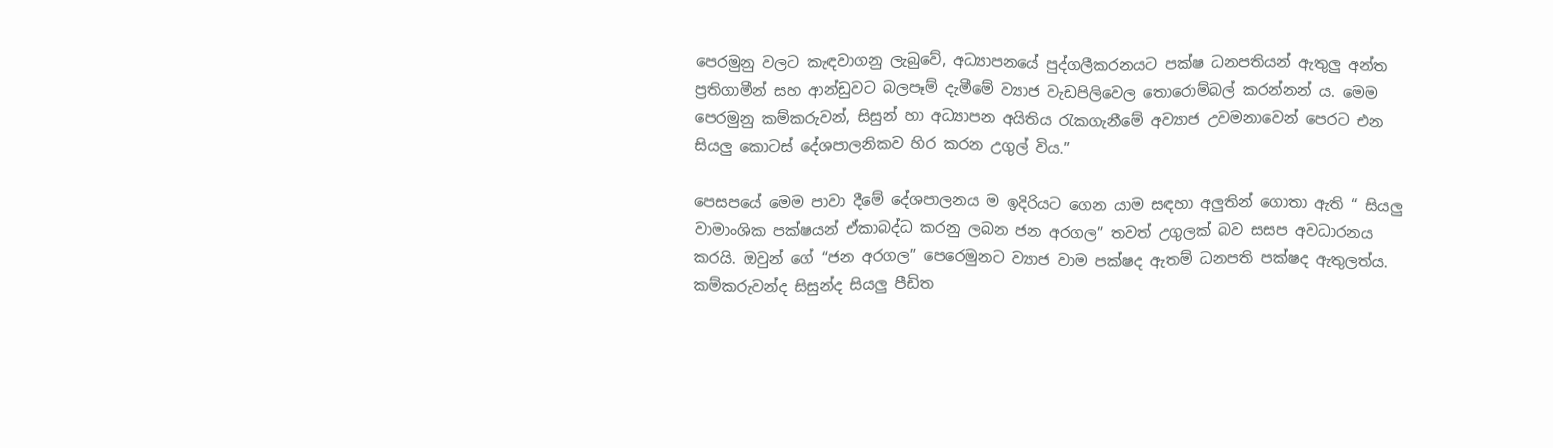පෙරමුනු වලට කැඳවාගනු ලැබුවේ, අධ්‍යාපනයේ පුද්ගලීකරනයට පක්ෂ ධනපතියන් ඇතුලු අන්ත ප්‍රතිගාමීන් සහ ආන්ඩුවට බලපෑම් දැමීමේ ව්‍යාජ වැඩපිලිවෙල තොරොම්බල් කරන්නන් ය. මෙම පෙරමුනු කම්කරුවන්, සිසුන් හා අධ්‍යාපන අයිතිය රැකගැනීමේ අව්‍යාජ උවමනාවෙන් පෙරට එන සියලු කොටස් දේශපාලනිකව හිර කරන උගුල් විය.”

පෙසපයේ මෙම පාවා දීමේ දේශපාලනය ම ඉදිරියට ගෙන යාම සඳහා අලුතින් ගොතා ඇති “ සියලු වාමාංශික පක්ෂයන් ඒකාබද්ධ කරනු ලබන ජන අරගල” තවත් උගුලක් බව සසප අවධාරනය කරයි. ඔවුන් ගේ “ජන අරගල” පෙරෙමුනට ව්‍යාජ වාම පක්ෂද ඇතම් ධනපති පක්ෂද ඇතුලත්ය. කම්කරුවන්ද සිසුන්ද සියලු පීඩිත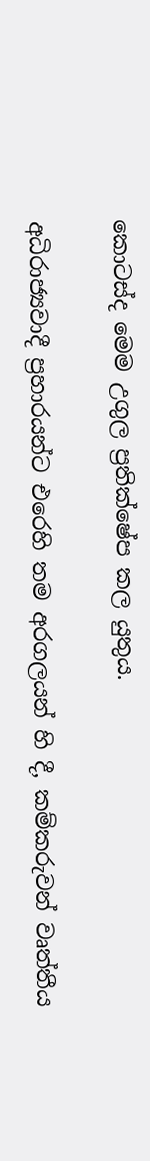කොටස්ද මෙම උගුල ප්‍රතික්ෂේප කල යුතුය.

අධිරාජ්‍යවාදී ප්‍රහාරයන්ට එරෙහි තම අරගලයන් හි දී, කම්කරුවන් වෘත්තීය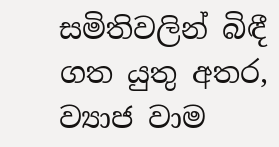සමිතිවලින් බිඳී ගත යුතු අතර, ව්‍යාජ වාම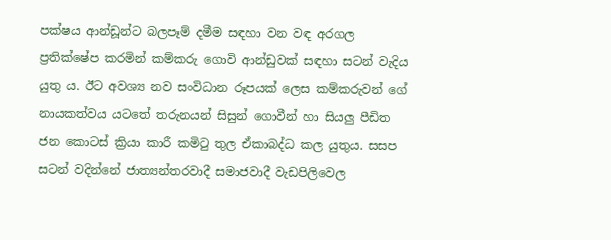පක්ෂය ආන්ඩූන්ට බලපෑම් දමීම සඳහා වන වඳ අරගල ප්‍රතික්ෂේප කරමින් කම්කරු ගොවි ආන්ඩුවක් සඳහා සටන් වැදිය යුතු ය. ඊට අවශ්‍ය නව සංවිධාන රූපයක් ලෙස කම්කරුවන් ගේ නායකත්වය යටතේ තරුනයන් සිසුන් ගොවීන් හා සියලු පීඩිත ජන කොටස් ක්‍රියා කාරී කමිටු තුල ඒකාබද්ධ කල යුතුය. සසප සටන් වදින්නේ ජාත්‍යන්තරවාදී සමාජවාදී වැඩපිලිවෙල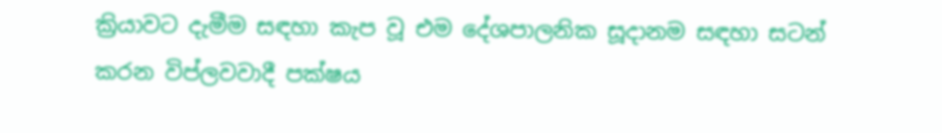ක්‍රියාවට දැමීම සඳහා කැප වූ එම දේශපාලනික සූදානම සඳහා සටන් කරන විප්ලවවාදී පක්ෂය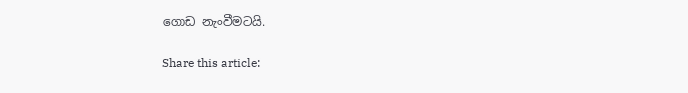ගොඩ නැංවීමටයි.

Share this article: